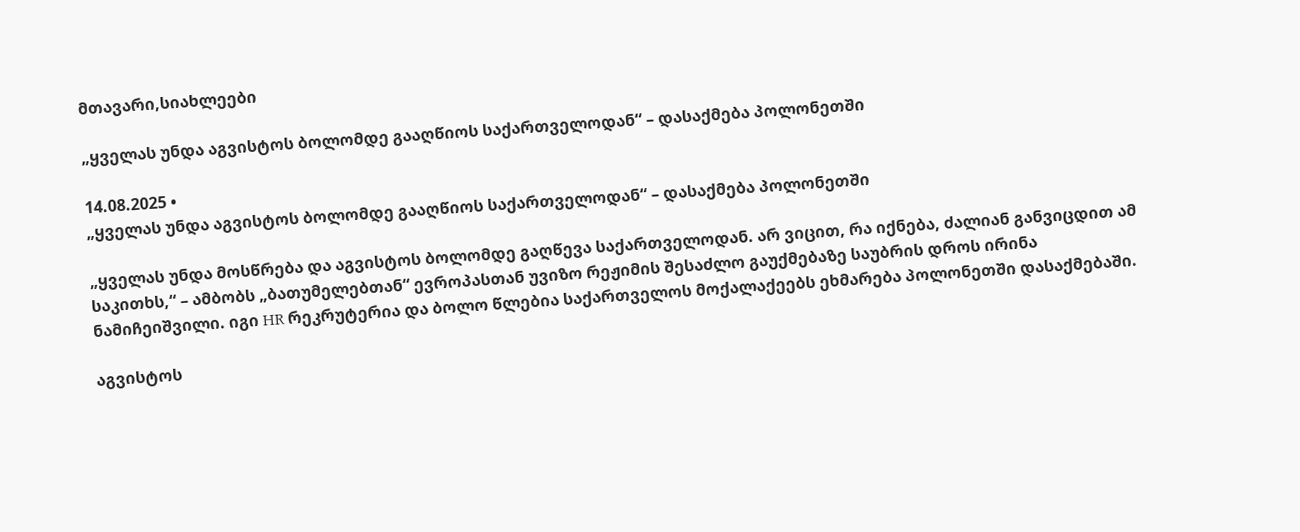მთავარი,სიახლეები

„ყველას უნდა აგვისტოს ბოლომდე გააღწიოს საქართველოდან“ – დასაქმება პოლონეთში

14.08.2025 •
„ყველას უნდა აგვისტოს ბოლომდე გააღწიოს საქართველოდან“ – დასაქმება პოლონეთში

„ყველას უნდა მოსწრება და აგვისტოს ბოლომდე გაღწევა საქართველოდან. არ ვიცით, რა იქნება, ძალიან განვიცდით ამ საკითხს,“ – ამბობს „ბათუმელებთან“ ევროპასთან უვიზო რეჟიმის შესაძლო გაუქმებაზე საუბრის დროს ირინა ნამიჩეიშვილი. იგი HR რეკრუტერია და ბოლო წლებია საქართველოს მოქალაქეებს ეხმარება პოლონეთში დასაქმებაში.

აგვისტოს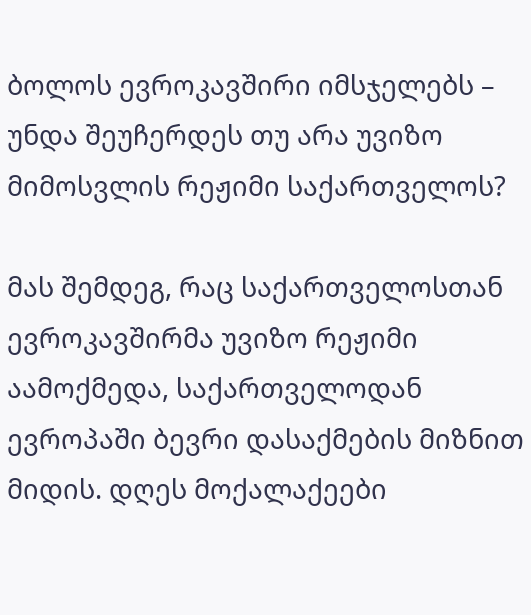ბოლოს ევროკავშირი იმსჯელებს – უნდა შეუჩერდეს თუ არა უვიზო მიმოსვლის რეჟიმი საქართველოს?

მას შემდეგ, რაც საქართველოსთან ევროკავშირმა უვიზო რეჟიმი აამოქმედა, საქართველოდან ევროპაში ბევრი დასაქმების მიზნით მიდის. დღეს მოქალაქეები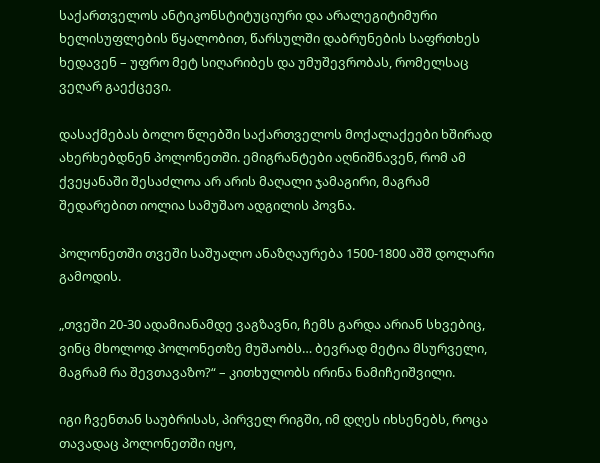საქართველოს ანტიკონსტიტუციური და არალეგიტიმური ხელისუფლების წყალობით, წარსულში დაბრუნების საფრთხეს ხედავენ – უფრო მეტ სიღარიბეს და უმუშევრობას, რომელსაც ვეღარ გაექცევი.

დასაქმებას ბოლო წლებში საქართველოს მოქალაქეები ხშირად ახერხებდნენ პოლონეთში. ემიგრანტები აღნიშნავენ, რომ ამ ქვეყანაში შესაძლოა არ არის მაღალი ჯამაგირი, მაგრამ შედარებით იოლია სამუშაო ადგილის პოვნა.

პოლონეთში თვეში საშუალო ანაზღაურება 1500-1800 აშშ დოლარი გამოდის.

„თვეში 20-30 ადამიანამდე ვაგზავნი, ჩემს გარდა არიან სხვებიც, ვინც მხოლოდ პოლონეთზე მუშაობს… ბევრად მეტია მსურველი, მაგრამ რა შევთავაზო?“ – კითხულობს ირინა ნამიჩეიშვილი.

იგი ჩვენთან საუბრისას, პირველ რიგში, იმ დღეს იხსენებს, როცა თავადაც პოლონეთში იყო,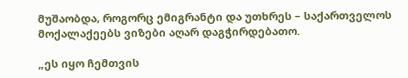მუშაობდა, როგორც ემიგრანტი და უთხრეს – საქართველოს მოქალაქეებს ვიზები აღარ დაგჭირდებათო.

„ეს იყო ჩემთვის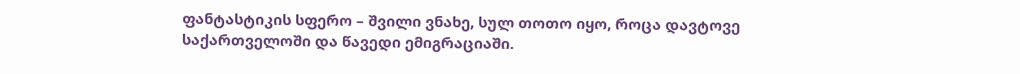ფანტასტიკის სფერო – შვილი ვნახე, სულ თოთო იყო, როცა დავტოვე საქართველოში და წავედი ემიგრაციაში.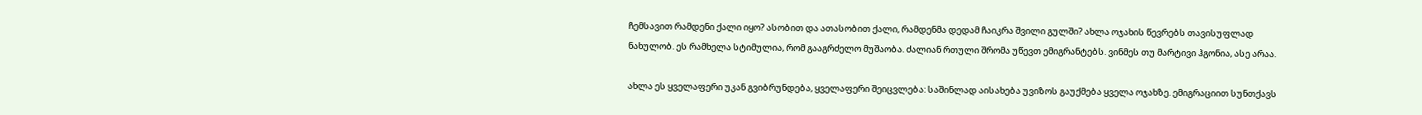ჩემსავით რამდენი ქალი იყო? ასობით და ათასობით ქალი, რამდენმა დედამ ჩაიკრა შვილი გულში? ახლა ოჯახის წევრებს თავისუფლად ნახულობ. ეს რამხელა სტიმულია, რომ გააგრძელო მუშაობა. ძალიან რთული შრომა უწევთ ემიგრანტებს. ვინმეს თუ მარტივი ჰგონია, ასე არაა.

ახლა ეს ყველაფერი უკან გვიბრუნდება, ყველაფერი შეიცვლება: საშინლად აისახება უვიზოს გაუქმება ყველა ოჯახზე. ემიგრაციით სუნთქავს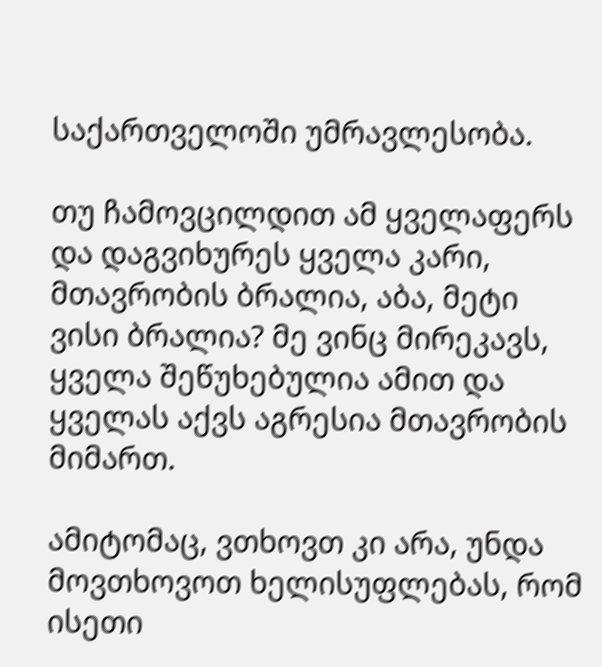საქართველოში უმრავლესობა.

თუ ჩამოვცილდით ამ ყველაფერს და დაგვიხურეს ყველა კარი, მთავრობის ბრალია, აბა, მეტი ვისი ბრალია? მე ვინც მირეკავს, ყველა შეწუხებულია ამით და ყველას აქვს აგრესია მთავრობის მიმართ.

ამიტომაც, ვთხოვთ კი არა, უნდა მოვთხოვოთ ხელისუფლებას, რომ ისეთი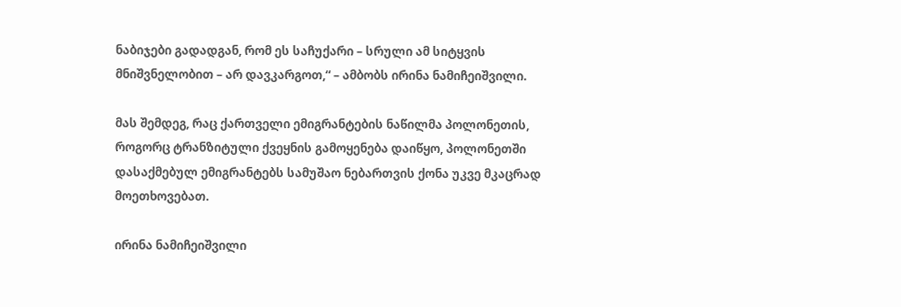ნაბიჯები გადადგან, რომ ეს საჩუქარი – სრული ამ სიტყვის მნიშვნელობით – არ დავკარგოთ,“ – ამბობს ირინა ნამიჩეიშვილი.

მას შემდეგ, რაც ქართველი ემიგრანტების ნაწილმა პოლონეთის, როგორც ტრანზიტული ქვეყნის გამოყენება დაიწყო, პოლონეთში დასაქმებულ ემიგრანტებს სამუშაო ნებართვის ქონა უკვე მკაცრად მოეთხოვებათ.

ირინა ნამიჩეიშვილი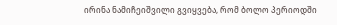ირინა ნამიჩეიშვილი გვიყვება, რომ ბოლო პერიოდში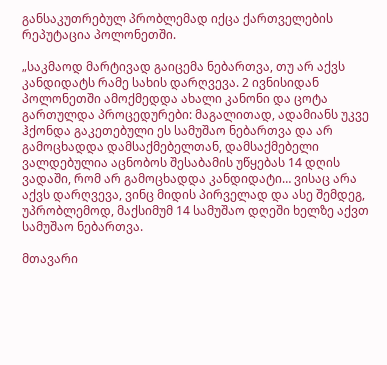განსაკუთრებულ პრობლემად იქცა ქართველების რეპუტაცია პოლონეთში.

„საკმაოდ მარტივად გაიცემა ნებართვა, თუ არ აქვს კანდიდატს რამე სახის დარღვევა. 2 ივნისიდან პოლონეთში ამოქმედდა ახალი კანონი და ცოტა გართულდა პროცედურები: მაგალითად, ადამიანს უკვე ჰქონდა გაკეთებული ეს სამუშაო ნებართვა და არ გამოცხადდა დამსაქმებელთან, დამსაქმებელი ვალდებულია აცნობოს შესაბამის უწყებას 14 დღის ვადაში, რომ არ გამოცხადდა კანდიდატი… ვისაც არა აქვს დარღვევა, ვინც მიდის პირველად და ასე შემდეგ, უპრობლემოდ, მაქსიმუმ 14 სამუშაო დღეში ხელზე აქვთ სამუშაო ნებართვა.

მთავარი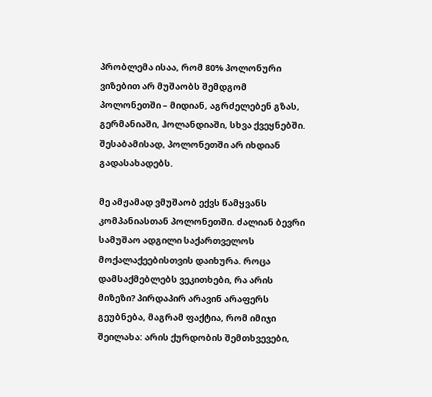პრობლემა ისაა, რომ 80% პოლონური ვიზებით არ მუშაობს შემდგომ პოლონეთში – მიდიან, აგრძელებენ გზას, გერმანიაში, ჰოლანდიაში, სხვა ქვეყნებში. შესაბამისად, პოლონეთში არ იხდიან გადასახადებს.

მე ამჟამად ვმუშაობ ექვს წამყვანს კომპანიასთან პოლონეთში. ძალიან ბევრი სამუშაო ადგილი საქართველოს მოქალაქეებისთვის დაიხურა. როცა დამსაქმებლებს ვეკითხები, რა არის მიზეზი? პირდაპირ არავინ არაფერს გეუბნება, მაგრამ ფაქტია, რომ იმიჯი შეილახა: არის ქურდობის შემთხვევები,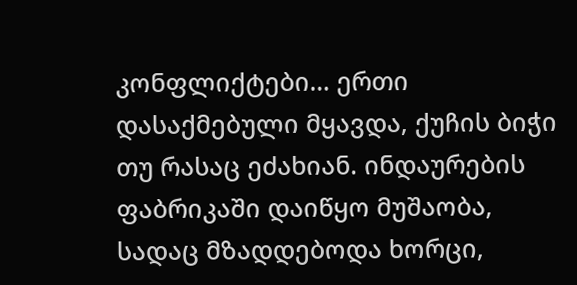კონფლიქტები… ერთი დასაქმებული მყავდა, ქუჩის ბიჭი თუ რასაც ეძახიან. ინდაურების ფაბრიკაში დაიწყო მუშაობა, სადაც მზადდებოდა ხორცი,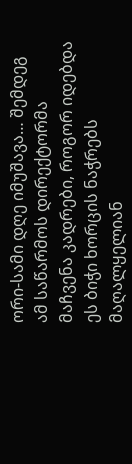ორი-სამი დღე იმუშავა… შემდეგ ამ საწარმოს დირექტორმა მაჩვენა კადრები, როგორ იდებდა ეს ბიჭი ხორცის ნაჭრებს მაღალყელიან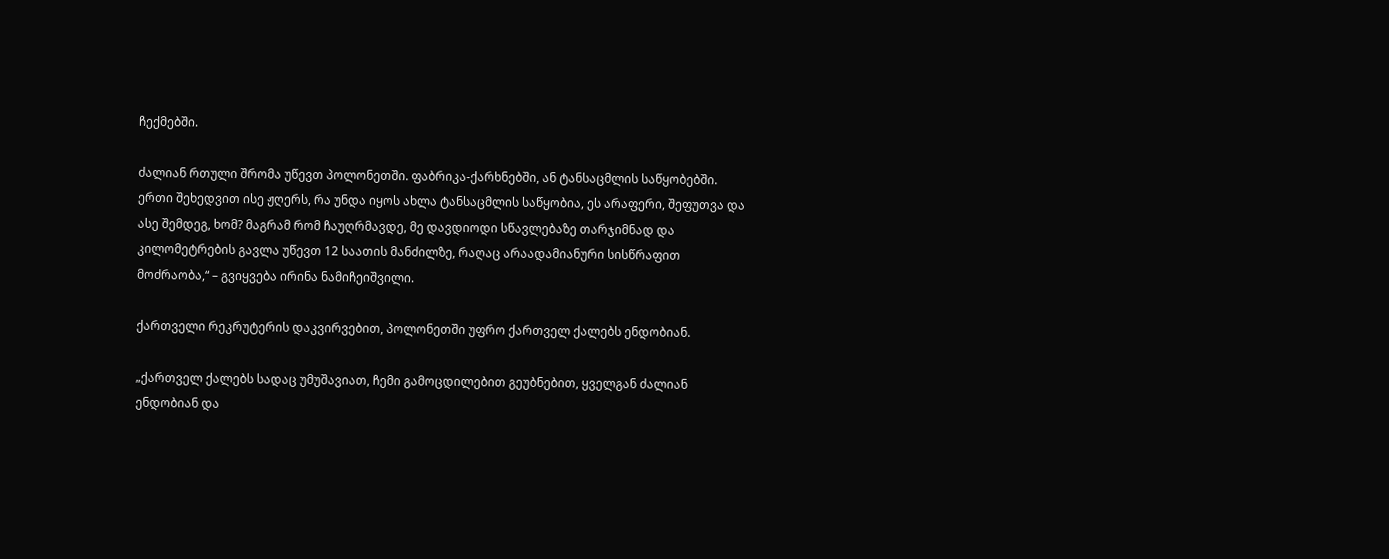ჩექმებში.

ძალიან რთული შრომა უწევთ პოლონეთში. ფაბრიკა-ქარხნებში, ან ტანსაცმლის საწყობებში. ერთი შეხედვით ისე ჟღერს, რა უნდა იყოს ახლა ტანსაცმლის საწყობია, ეს არაფერი, შეფუთვა და ასე შემდეგ, ხომ? მაგრამ რომ ჩაუღრმავდე, მე დავდიოდი სწავლებაზე თარჯიმნად და კილომეტრების გავლა უწევთ 12 საათის მანძილზე, რაღაც არაადამიანური სისწრაფით მოძრაობა,“ – გვიყვება ირინა ნამიჩეიშვილი.

ქართველი რეკრუტერის დაკვირვებით, პოლონეთში უფრო ქართველ ქალებს ენდობიან.

„ქართველ ქალებს სადაც უმუშავიათ, ჩემი გამოცდილებით გეუბნებით, ყველგან ძალიან ენდობიან და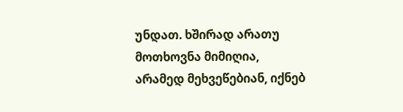უნდათ. ხშირად არათუ მოთხოვნა მიმიღია, არამედ მეხვეწებიან, იქნებ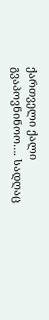ქართველი ქალი გვაპოვნინოო…. სადღაც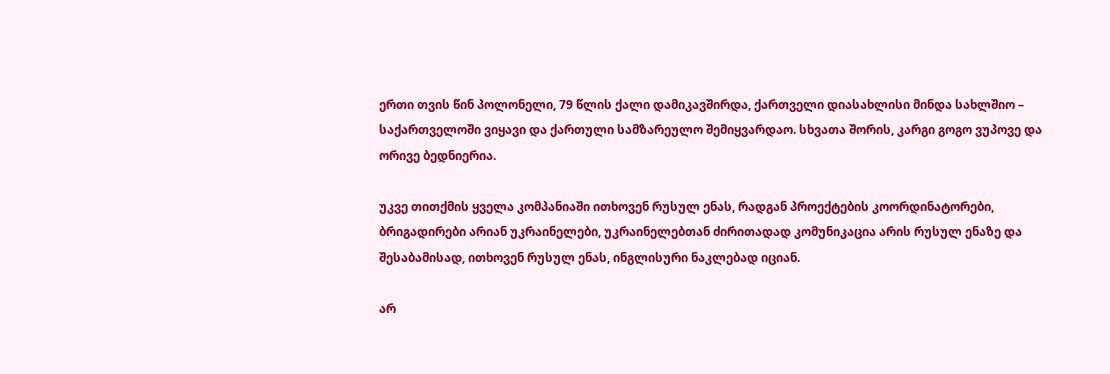ერთი თვის წინ პოლონელი, 79 წლის ქალი დამიკავშირდა, ქართველი დიასახლისი მინდა სახლშიო – საქართველოში ვიყავი და ქართული სამზარეულო შემიყვარდაო. სხვათა შორის, კარგი გოგო ვუპოვე და ორივე ბედნიერია.

უკვე თითქმის ყველა კომპანიაში ითხოვენ რუსულ ენას, რადგან პროექტების კოორდინატორები, ბრიგადირები არიან უკრაინელები, უკრაინელებთან ძირითადად კომუნიკაცია არის რუსულ ენაზე და შესაბამისად, ითხოვენ რუსულ ენას, ინგლისური ნაკლებად იციან.

არ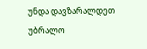უნდა დავზარალდეთ უბრალო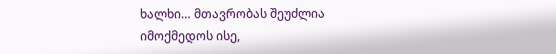ხალხი… მთავრობას შეუძლია იმოქმედოს ისე,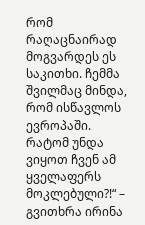რომ რაღაცნაირად მოგვარდეს ეს საკითხი. ჩემმა შვილმაც მინდა, რომ ისწავლოს ევროპაში. რატომ უნდა ვიყოთ ჩვენ ამ ყველაფერს მოკლებული?!“ – გვითხრა ირინა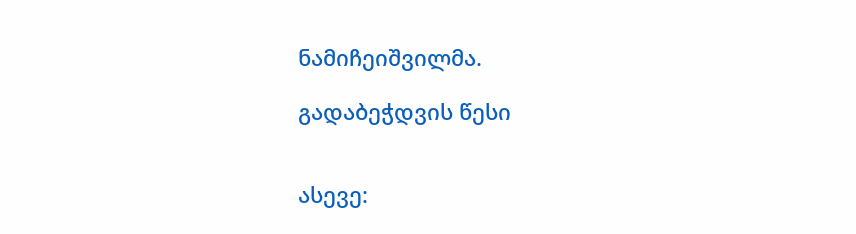ნამიჩეიშვილმა.

გადაბეჭდვის წესი


ასევე: